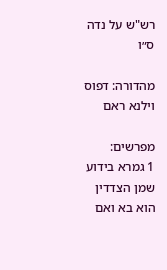רש"ש על נדה ס״ו

מהדורה: דפוס וילנא ראם

מפרשים:
1 גמרא בידוע שמן הצדדין הוא בא ואם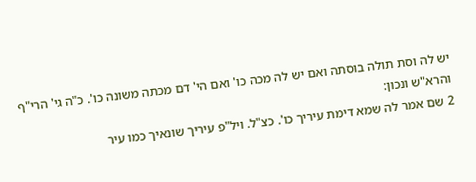יש לה וסת תולה בוסתה ואם יש לה מכה כו' ואם הי' דם מכתה משונה כו'. כ"ה גי' הרי"ף והרא"ש ונכון:
2 שם אמר לה שמא דימת עיריך כו'. כצ"ל. ויל"פ עיריך שונאיך כמו עיר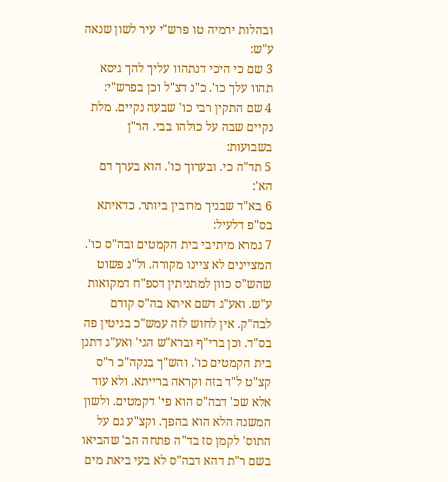ובהלות ירמיה טו פרש"י עיר לשון שנאה ע"ש:
3 שם כי היכי דנתהוו עליך להך גיסא תהוו עלך כו'. כ"נ דצ"ל וכן בפרש"י:
4 שם התקין רבי כו' שבעה נקיים. מלת נקיים שבה על כולהו בבי. הר"ן בשבועות:
5 תד"ה כי. ובערוך כו'. הוא בערך דם הא':
6 בא"ד שבניך מרובין ביותר. כדאיתא בס"פ דלעיל:
7 גמרא מיתיבי בית הקמטים ובה"ס כו'. המציינים לא ציינו מקורה. ול"נ פשוט שהש"ס כוון למתניתין דספ"ח דמקואות ע"ש. ואע"ג דשם איתא בה"ס קודם לבה"ק. אין לחוש לזה עמש"כ בגיטין פה בס"ד. וכן ברי"ף וברא"ש הגי' ואע"ג דתנן בית הקמטים כו'. והש"ך בנקה"כ ר"ס קצ"ט ל"ד בזה וקראה ברייתא. ולא עוד אלא שכ' דבה"ס הוא פי' דקמטים. ולשון המשנה הלא הוא בהפך. וקצ"ע גם על התוס' לקמן סז בד"ה פתחה הב' שהביאו בשם ר"ת דהא דבה"ס לא בעי ביאת מים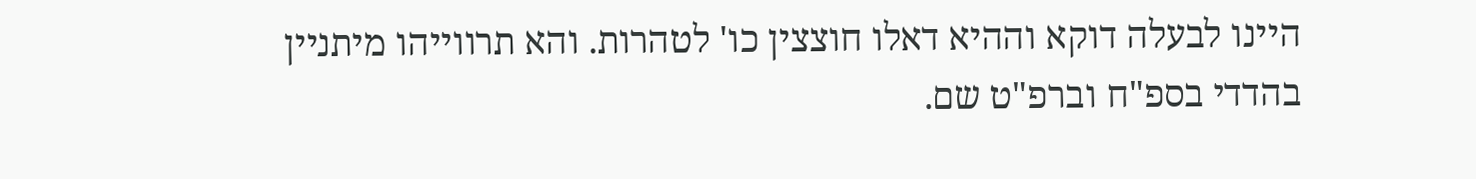היינו לבעלה דוקא וההיא דאלו חוצצין כו' לטהרות. והא תרווייהו מיתניין בהדדי בספ"ח וברפ"ט שם.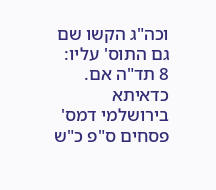וכה"ג הקשו שם גם התוס' עליו:
8 תד"ה אם. כדאיתא בירושלמי דמס' פסחים ס"פ כ"ש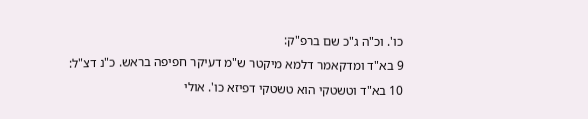כו'. וכ"ה ג"כ שם ברפ"ק:
9 בא"ד ומדקאמר דלמא מיקטר ש"מ דעיקר חפיפה בראש. כ"נ דצ"ל:
10 בא"ד וטשטקי הוא טשטקי דפיזא כו'. אולי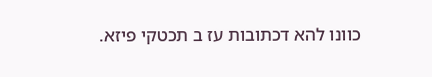כוונו להא דכתובות עז ב תכטקי פיזא.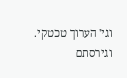וגי' הערוך טכטקי. וגירסתם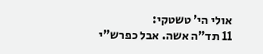אולי הי' טשטקי:
11 תד"ה אשה. אבל כפרש"י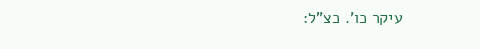עיקר כו'. כצ"ל: